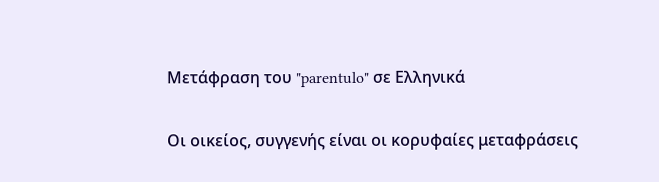Μετάφραση του "parentulo" σε Ελληνικά

Οι οικείος, συγγενής είναι οι κορυφαίες μεταφράσεις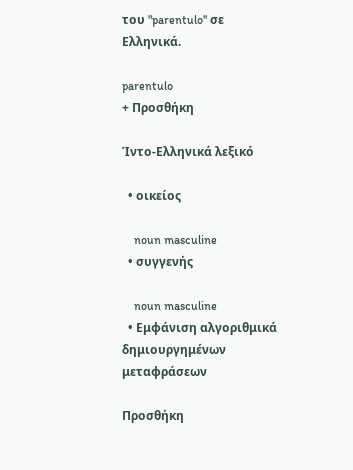του "parentulo" σε Ελληνικά.

parentulo
+ Προσθήκη

Ίντο-Ελληνικά λεξικό

  • οικείος

    noun masculine
  • συγγενής

    noun masculine
  • Εμφάνιση αλγοριθμικά δημιουργημένων μεταφράσεων

Προσθήκη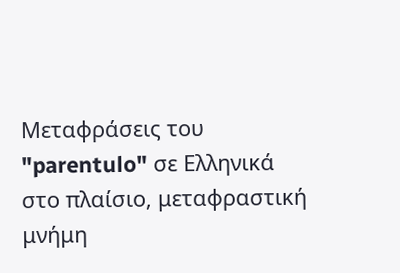Μεταφράσεις του "parentulo" σε Ελληνικά στο πλαίσιο, μεταφραστική μνήμη